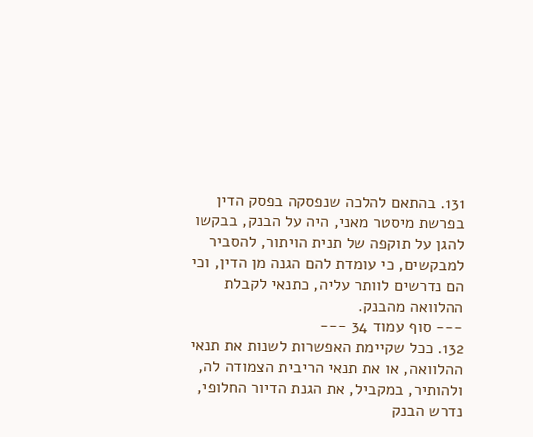131. בהתאם להלכה שנפסקה בפסק הדין בפרשת מיסטר מאני, היה על הבנק, בבקשו להגן על תוקפה של תנית הויתור, להסביר למבקשים, כי עומדת להם הגנה מן הדין, וכי הם נדרשים לוותר עליה, כתנאי לקבלת ההלוואה מהבנק.
--- סוף עמוד 34 ---
132. ככל שקיימת האפשרות לשנות את תנאי ההלוואה, או את תנאי הריבית הצמודה לה, ולהותיר, במקביל, את הגנת הדיור החלופי, נדרש הבנק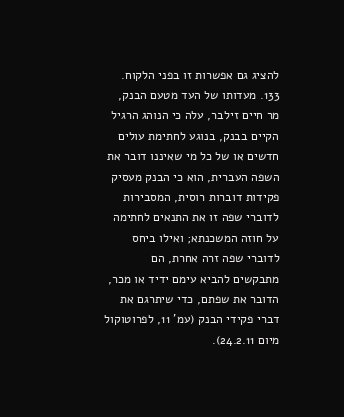להציג גם אפשרות זו בפני הלקוח.
133. מעדותו של העד מטעם הבנק, מר חיים זילבר, עלה כי הנוהג הרגיל הקיים בבנק, בנוגע לחתימת עולים חדשים או של כל מי שאיננו דובר את השפה העברית, הוא כי הבנק מעסיק פקידות דוברות רוסית, המסבירות לדוברי שפה זו את התנאים לחתימה על חוזה המשכנתא; ואילו ביחס לדוברי שפה זרה אחרת, הם מתבקשים להביא עימם ידיד או מכר, הדובר את שפתם, כדי שיתרגם את דברי פקידי הבנק (עמ' 11, לפרוטוקול מיום 24.2.11).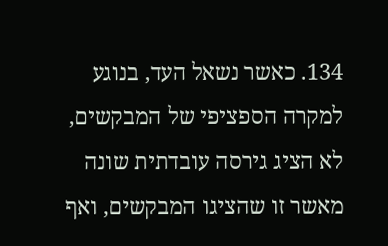134. כאשר נשאל העד, בנוגע למקרה הספציפי של המבקשים, לא הציג גירסה עובדתית שונה מאשר זו שהציגו המבקשים, ואף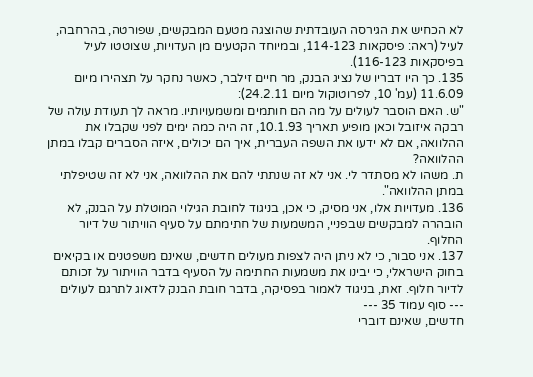לא הכחיש את הגירסה העובדתית שהוצגה מטעם המבקשים, שפורטה, בהרחבה, לעיל (ראה: פיסקאות 114-123, ובמיוחד הקטעים מן העדויות, שצוטטו לעיל בפיסקאות 116-123).
135. כך היו דבריו של נציג הבנק, מר חיים זילבר, כאשר נחקר על תצהירו מיום 11.6.09 (עמ' 10, לפרוטוקול מיום 24.2.11):
"ש. האם הוסבר לעולים על מה הם חותמים ומשמעויותיו. מראה לך תעודת עולה של רבקה איזובל וכאן מופיע תאריך 10.1.93, זה היה כמה ימים לפני שקבלו את ההלוואה, אם לא ידעו את השפה העברית, איך הם יכולים, איזה הסברים קבלו במתן ההלוואה?
ת. משהו לא מסתדר לי. אני לא זה שנתתי להם את ההלוואה, אני לא זה שטיפלתי במתן ההלוואה".
136. מעדויות אלו, אני מסיק, כי אכן, בניגוד לחובת הגילוי המוטלת על הבנק, לא הובהרה למבקשים שבפניי, המשמעות של חתימתם על סעיף הוויתור של דיור החלוף.
137. אני סבור, כי לא ניתן היה לצפות מעולים חדשים, שאינם משפטנים או בקיאים בחוק הישראלי, כי יבינו את משמעות החתימה על הסעיף בדבר הוויתור על זכותם לדיור חלוף. זאת, בניגוד לאמור בפסיקה, בדבר חובת הבנק לדאוג לתרגם לעולים
--- סוף עמוד 35 ---
חדשים, שאינם דוברי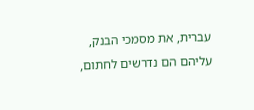עברית, את מסמכי הבנק, עליהם הם נדרשים לחתום,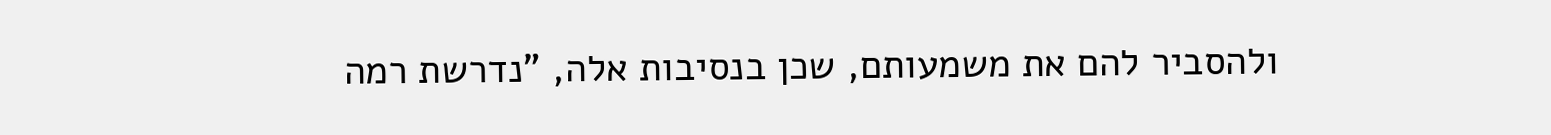ולהסביר להם את משמעותם, שכן בנסיבות אלה, "נדרשת רמה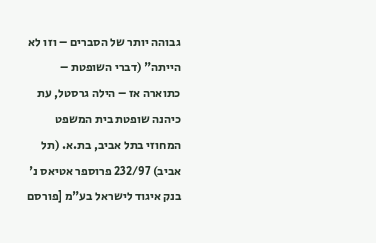גבוהה יותר של הסברים – וזו לא הייתה" (דברי השופטת – כתוארה אז – הילה גרסטל, עת כיהנה שופטת בית המשפט המחוזי בתל אביב, בת.א. (תל אביב) 232/97 פרוספר אטיאס נ' בנק איגוד לישראל בע"מ [פורסם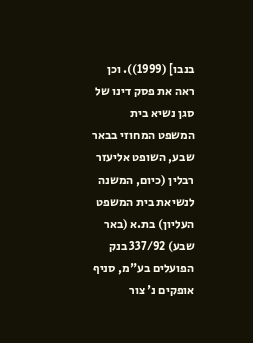בנבו] (1999)). וכן ראה את פסק דינו של סגן נשיא בית המשפט המחוזי בבאר שבע, השופט אליעזר רבלין (כיום, המשנה לנשיאת בית המשפט העליון) בת.א (באר שבע) 337/92 בנק הפועלים בע"מ, סניף אופקים נ' צור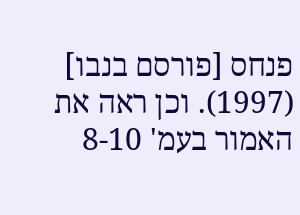פנחס [פורסם בנבו] (1997). וכן ראה את האמור בעמ' 8-10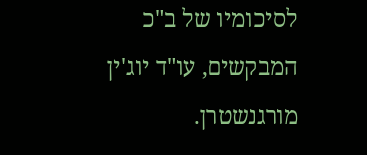לסיכומיו של ב"כ המבקשים, עו"ד יוג'ין מורגנשטרן.